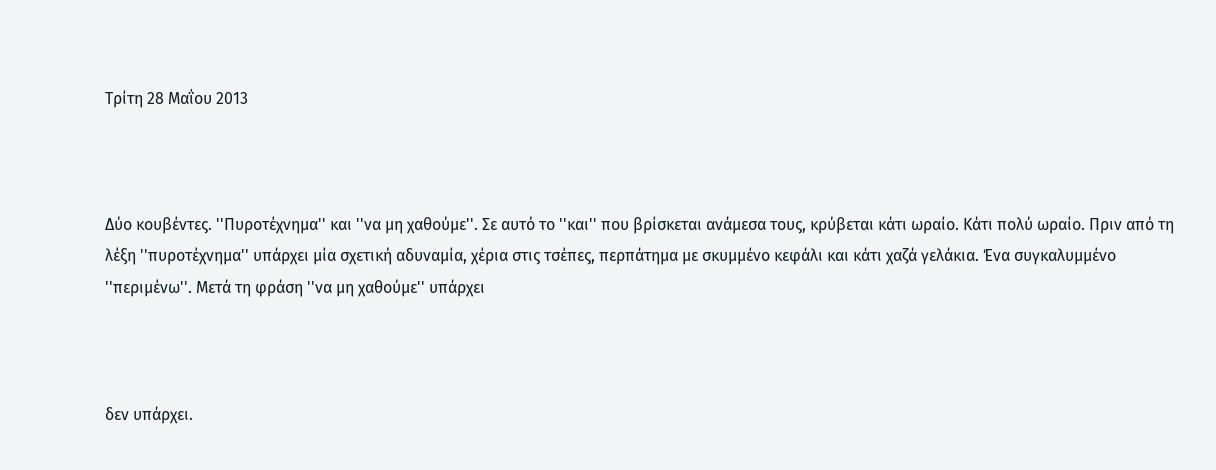Τρίτη 28 Μαΐου 2013



Δύο κουβέντες. ''Πυροτέχνημα'' και ''να μη χαθούμε''. Σε αυτό το ''και'' που βρίσκεται ανάμεσα τους, κρύβεται κάτι ωραίο. Κάτι πολύ ωραίο. Πριν από τη λέξη ''πυροτέχνημα'' υπάρχει μία σχετική αδυναμία, χέρια στις τσέπες, περπάτημα με σκυμμένο κεφάλι και κάτι χαζά γελάκια. Ένα συγκαλυμμένο ''περιμένω''. Μετά τη φράση ''να μη χαθούμε'' υπάρχει



δεν υπάρχει.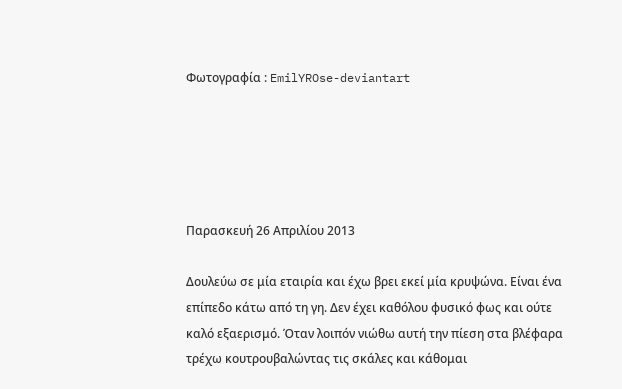Φωτογραφία : EmilYROse-deviantart





Παρασκευή 26 Απριλίου 2013

Δουλεύω σε μία εταιρία και έχω βρει εκεί μία κρυψώνα. Είναι ένα επίπεδο κάτω από τη γη. Δεν έχει καθόλου φυσικό φως και ούτε καλό εξαερισμό. Όταν λοιπόν νιώθω αυτή την πίεση στα βλέφαρα τρέχω κουτρουβαλώντας τις σκάλες και κάθομαι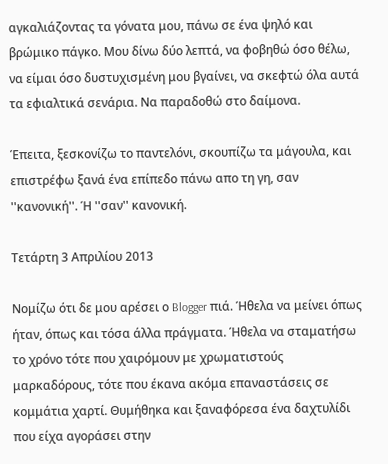αγκαλιάζοντας τα γόνατα μου, πάνω σε ένα ψηλό και βρώμικο πάγκο. Μου δίνω δύο λεπτά, να φοβηθώ όσο θέλω, να είμαι όσο δυστυχισμένη μου βγαίνει, να σκεφτώ όλα αυτά τα εφιαλτικά σενάρια. Να παραδοθώ στο δαίμονα.

Έπειτα, ξεσκονίζω το παντελόνι, σκουπίζω τα μάγουλα, και επιστρέφω ξανά ένα επίπεδο πάνω απο τη γη, σαν ''κανονική''. Ή ''σαν'' κανονική.

Τετάρτη 3 Απριλίου 2013

Νομίζω ότι δε μου αρέσει ο Blogger πιά. Ήθελα να μείνει όπως ήταν, όπως και τόσα άλλα πράγματα. Ήθελα να σταματήσω το χρόνο τότε που χαιρόμουν με χρωματιστούς μαρκαδόρους, τότε που έκανα ακόμα επαναστάσεις σε κομμάτια χαρτί. Θυμήθηκα και ξαναφόρεσα ένα δαχτυλίδι που είχα αγοράσει στην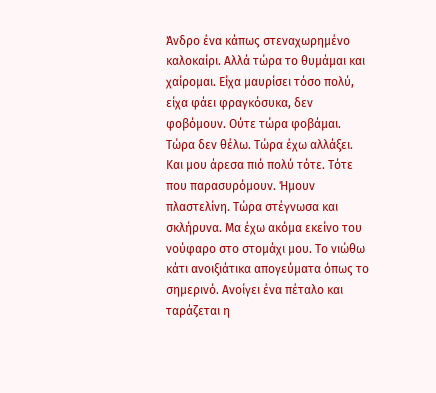Άνδρο ένα κάπως στεναχωρημένο καλοκαίρι. Αλλά τώρα το θυμάμαι και χαίρομαι. Είχα μαυρίσει τόσο πολύ, είχα φάει φραγκόσυκα, δεν φοβόμουν. Ούτε τώρα φοβάμαι. Τώρα δεν θέλω. Τώρα έχω αλλάξει. Και μου άρεσα πιό πολύ τότε. Τότε που παρασυρόμουν. Ήμουν πλαστελίνη. Τώρα στέγνωσα και σκλήρυνα. Μα έχω ακόμα εκείνο του νούφαρο στο στομάχι μου. Το νιώθω κάτι ανοιξιάτικα απογεύματα όπως το σημερινό. Ανοίγει ένα πέταλο και ταράζεται η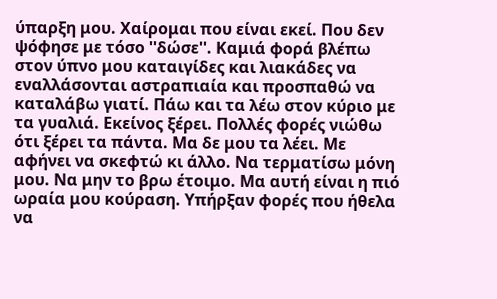ύπαρξη μου. Χαίρομαι που είναι εκεί. Που δεν ψόφησε με τόσο ''δώσε''. Καμιά φορά βλέπω στον ύπνο μου καταιγίδες και λιακάδες να εναλλάσονται αστραπιαία και προσπαθώ να καταλάβω γιατί. Πάω και τα λέω στον κύριο με τα γυαλιά. Εκείνος ξέρει. Πολλές φορές νιώθω ότι ξέρει τα πάντα. Μα δε μου τα λέει. Με αφήνει να σκεφτώ κι άλλο. Να τερματίσω μόνη μου. Να μην το βρω έτοιμο. Μα αυτή είναι η πιό ωραία μου κούραση. Υπήρξαν φορές που ήθελα να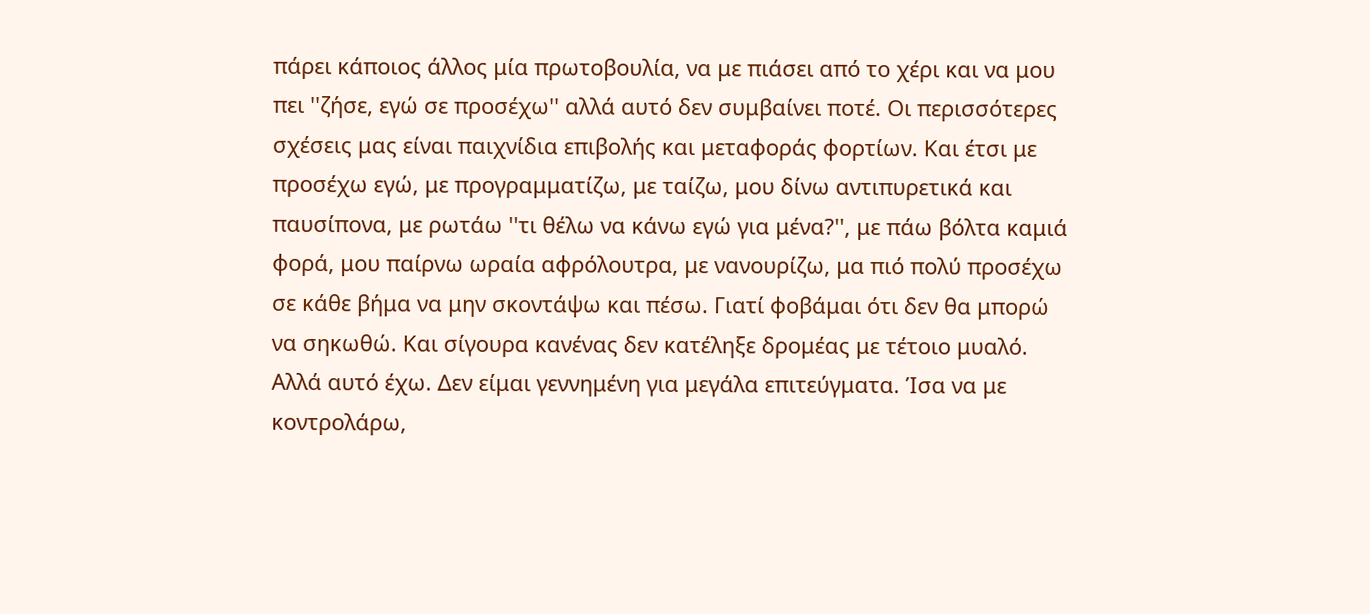πάρει κάποιος άλλος μία πρωτοβουλία, να με πιάσει από το χέρι και να μου πει ''ζήσε, εγώ σε προσέχω'' αλλά αυτό δεν συμβαίνει ποτέ. Οι περισσότερες σχέσεις μας είναι παιχνίδια επιβολής και μεταφοράς φορτίων. Και έτσι με προσέχω εγώ, με προγραμματίζω, με ταίζω, μου δίνω αντιπυρετικά και παυσίπονα, με ρωτάω ''τι θέλω να κάνω εγώ για μένα?'', με πάω βόλτα καμιά φορά, μου παίρνω ωραία αφρόλουτρα, με νανουρίζω, μα πιό πολύ προσέχω σε κάθε βήμα να μην σκοντάψω και πέσω. Γιατί φοβάμαι ότι δεν θα μπορώ να σηκωθώ. Και σίγουρα κανένας δεν κατέληξε δρομέας με τέτοιο μυαλό. Αλλά αυτό έχω. Δεν είμαι γεννημένη για μεγάλα επιτεύγματα. Ίσα να με κοντρολάρω,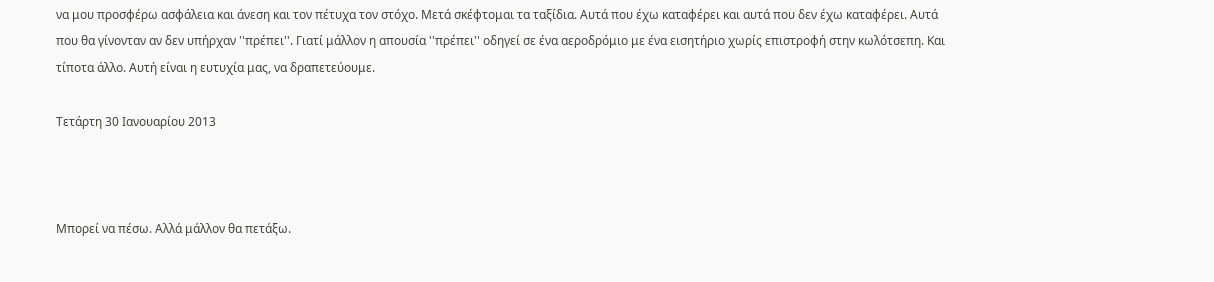να μου προσφέρω ασφάλεια και άνεση και τον πέτυχα τον στόχο. Μετά σκέφτομαι τα ταξίδια. Αυτά που έχω καταφέρει και αυτά που δεν έχω καταφέρει. Αυτά που θα γίνονταν αν δεν υπήρχαν ''πρέπει''. Γιατί μάλλον η απουσία ''πρέπει'' οδηγεί σε ένα αεροδρόμιο με ένα εισητήριο χωρίς επιστροφή στην κωλότσεπη. Και τίποτα άλλο. Αυτή είναι η ευτυχία μας, να δραπετεύουμε.

Τετάρτη 30 Ιανουαρίου 2013



Μπορεί να πέσω. Αλλά μάλλον θα πετάξω.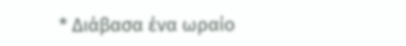* Διάβασα ένα ωραίο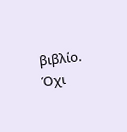βιβλίο. Όχι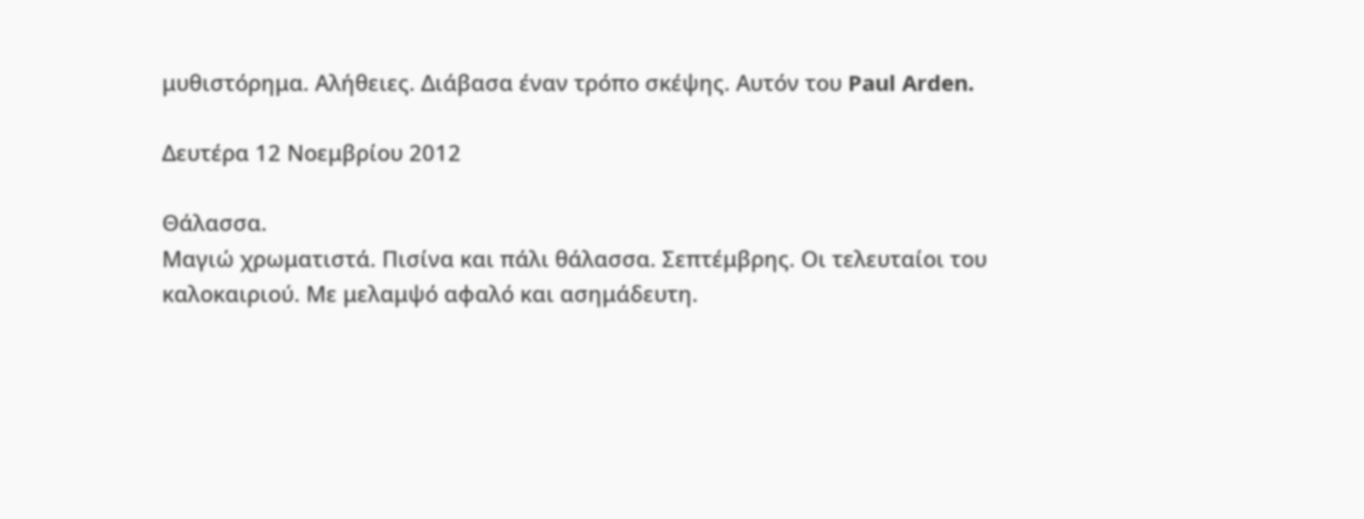μυθιστόρημα. Αλήθειες. Διάβασα έναν τρόπο σκέψης. Αυτόν του Paul Arden.

Δευτέρα 12 Νοεμβρίου 2012

Θάλασσα.
Μαγιώ χρωματιστά. Πισίνα και πάλι θάλασσα. Σεπτέμβρης. Οι τελευταίοι του καλοκαιριού. Με μελαμψό αφαλό και ασημάδευτη.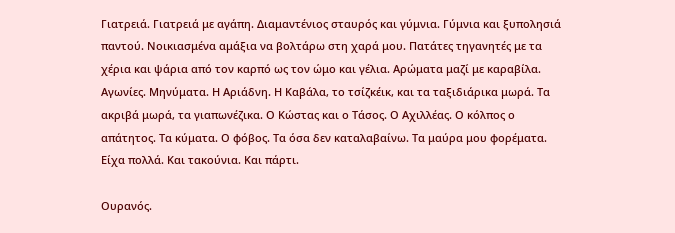Γιατρειά. Γιατρειά με αγάπη. Διαμαντένιος σταυρός και γύμνια. Γύμνια και ξυπολησιά παντού. Νοικιασμένα αμάξια να βολτάρω στη χαρά μου. Πατάτες τηγανητές με τα χέρια και ψάρια από τον καρπό ως τον ώμο και γέλια. Αρώματα μαζί με καραβίλα. Αγωνίες. Μηνύματα. Η Αριάδνη. Η Καβάλα, το τσίζκέικ, και τα ταξιδιάρικα μωρά. Τα ακριβά μωρά, τα γιαπωνέζικα. Ο Κώστας και ο Τάσος. Ο Αχιλλέας. Ο κόλπος ο απάτητος. Τα κύματα. Ο φόβος. Τα όσα δεν καταλαβαίνω. Τα μαύρα μου φορέματα. Είχα πολλά. Και τακούνια. Και πάρτι.

Ουρανός.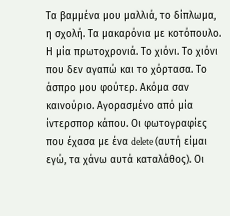Τα βαμμένα μου μαλλιά, το δίπλωμα, η σχολή. Τα μακαρόνια με κοτόπουλο. Η μία πρωτοχρονιά. Το χιόνι. Το χιόνι που δεν αγαπώ και το χόρτασα. Το άσπρο μου φούτερ. Ακόμα σαν καινούριο. Αγορασμένο από μία ίντερσπορ κάπου. Οι φωτογραφίες που έχασα με ένα delete (αυτή είμαι εγώ, τα χάνω αυτά καταλάθος). Οι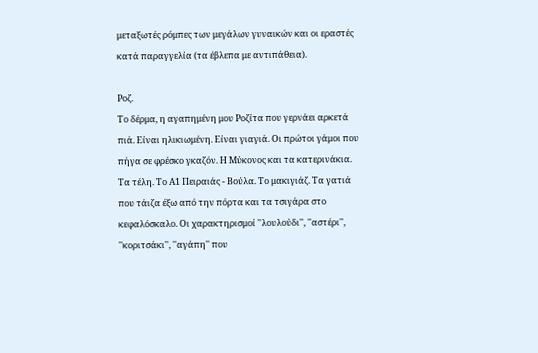μεταξωτές ρόμπες των μεγάλων γυναικών και οι εραστές κατά παραγγελία (τα έβλεπα με αντιπάθεια).

Ροζ.
Το δέρμα, η αγαπημένη μου Ροζίτα που γερνάει αρκετά πιά. Είναι ηλικιωμένη. Είναι γιαγιά. Οι πρώτοι γάμοι που πήγα σε φρέσκο γκαζόν. Η Μύκονος και τα κατερινάκια. Τα τέλη. Το Α1 Πειραιάς - Βούλα. Το μακιγιάζ. Τα γατιά που τάιζα έξω από την πόρτα και τα τσιγάρα στο κεφαλόσκαλο. Οι χαρακτηρισμοί ''λουλούδι'', ''αστέρι'', ''κοριτσάκι'', ''αγάπη'' που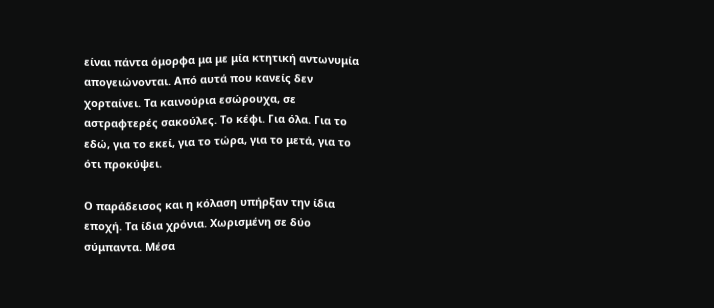είναι πάντα όμορφα μα με μία κτητική αντωνυμία απογειώνονται. Από αυτά που κανείς δεν χορταίνει. Τα καινούρια εσώρουχα, σε αστραφτερές σακούλες. Το κέφι. Για όλα. Για το εδώ, για το εκεί, για το τώρα, για το μετά, για το ότι προκύψει.

Ο παράδεισος και η κόλαση υπήρξαν την ίδια εποχή. Τα ίδια χρόνια. Χωρισμένη σε δύο σύμπαντα. Μέσα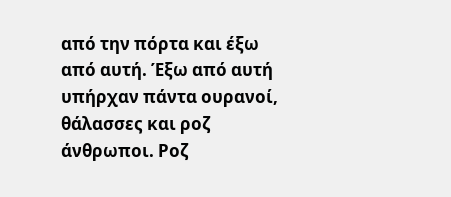από την πόρτα και έξω από αυτή. Έξω από αυτή υπήρχαν πάντα ουρανοί, θάλασσες και ροζ άνθρωποι. Ροζ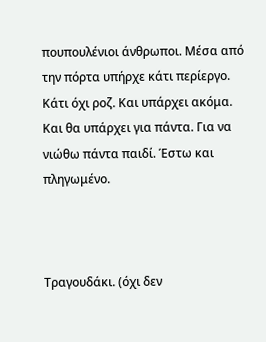πουπουλένιοι άνθρωποι. Μέσα από την πόρτα υπήρχε κάτι περίεργο. Κάτι όχι ροζ. Και υπάρχει ακόμα. Και θα υπάρχει για πάντα. Για να νιώθω πάντα παιδί. Έστω και πληγωμένο.



Τραγουδάκι. (όχι δεν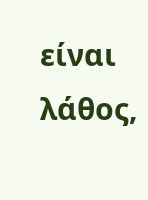είναι λάθος,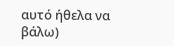αυτό ήθελα να βάλω)